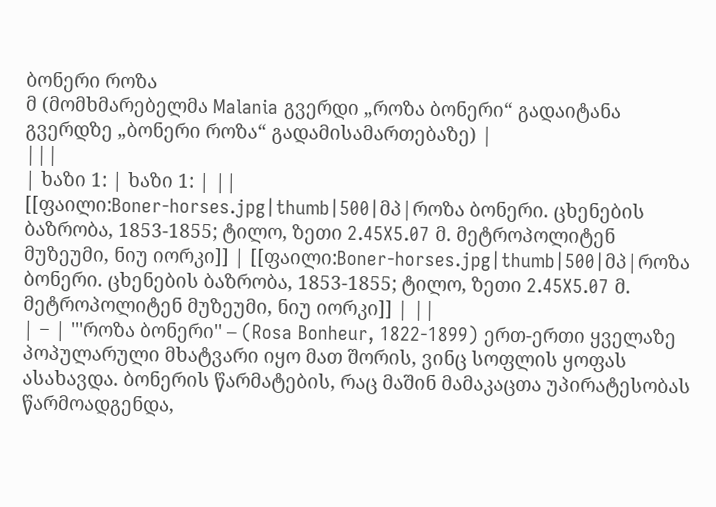ბონერი როზა
მ (მომხმარებელმა Malania გვერდი „როზა ბონერი“ გადაიტანა გვერდზე „ბონერი როზა“ გადამისამართებაზე) |
|||
| ხაზი 1: | ხაზი 1: | ||
[[ფაილი:Boner-horses.jpg|thumb|500|მპ|როზა ბონერი. ცხენების ბაზრობა, 1853-1855; ტილო, ზეთი 2.45X5.07 მ. მეტროპოლიტენ მუზეუმი, ნიუ იორკი]] | [[ფაილი:Boner-horses.jpg|thumb|500|მპ|როზა ბონერი. ცხენების ბაზრობა, 1853-1855; ტილო, ზეთი 2.45X5.07 მ. მეტროპოლიტენ მუზეუმი, ნიუ იორკი]] | ||
| − | '''როზა ბონერი'' – (Rosa Bonheur, 1822-1899) ერთ-ერთი ყველაზე პოპულარული მხატვარი იყო მათ შორის, ვინც სოფლის ყოფას ასახავდა. ბონერის წარმატების, რაც მაშინ მამაკაცთა უპირატესობას წარმოადგენდა,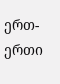ერთ-ერთი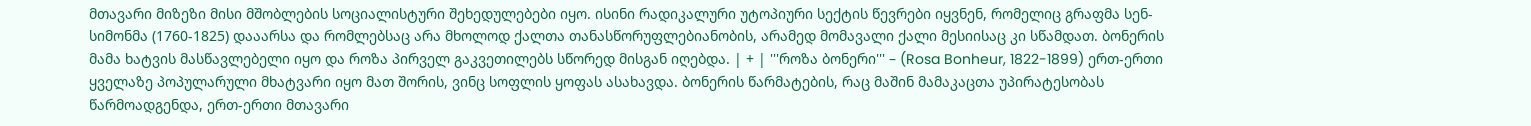მთავარი მიზეზი მისი მშობლების სოციალისტური შეხედულებები იყო. ისინი რადიკალური უტოპიური სექტის წევრები იყვნენ, რომელიც გრაფმა სენ-სიმონმა (1760-1825) დააარსა და რომლებსაც არა მხოლოდ ქალთა თანასწორუფლებიანობის, არამედ მომავალი ქალი მესიისაც კი სწამდათ. ბონერის მამა ხატვის მასწავლებელი იყო და როზა პირველ გაკვეთილებს სწორედ მისგან იღებდა. | + | '''როზა ბონერი''' – (Rosa Bonheur, 1822-1899) ერთ-ერთი ყველაზე პოპულარული მხატვარი იყო მათ შორის, ვინც სოფლის ყოფას ასახავდა. ბონერის წარმატების, რაც მაშინ მამაკაცთა უპირატესობას წარმოადგენდა, ერთ-ერთი მთავარი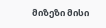მიზეზი მისი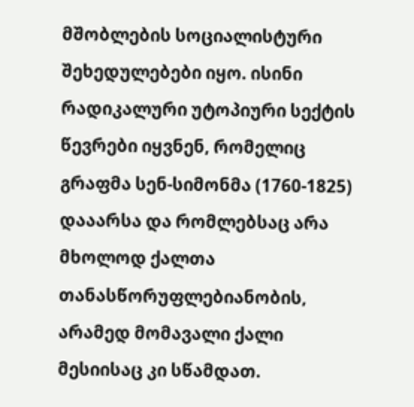მშობლების სოციალისტური შეხედულებები იყო. ისინი რადიკალური უტოპიური სექტის წევრები იყვნენ, რომელიც გრაფმა სენ-სიმონმა (1760-1825) დააარსა და რომლებსაც არა მხოლოდ ქალთა თანასწორუფლებიანობის, არამედ მომავალი ქალი მესიისაც კი სწამდათ.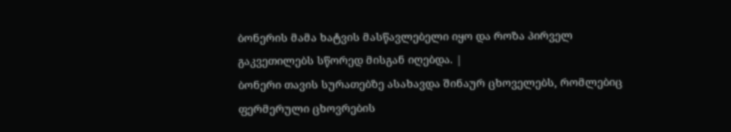ბონერის მამა ხატვის მასწავლებელი იყო და როზა პირველ გაკვეთილებს სწორედ მისგან იღებდა. |
ბონერი თავის სურათებზე ასახავდა შინაურ ცხოველებს, რომლებიც ფერმერული ცხოვრების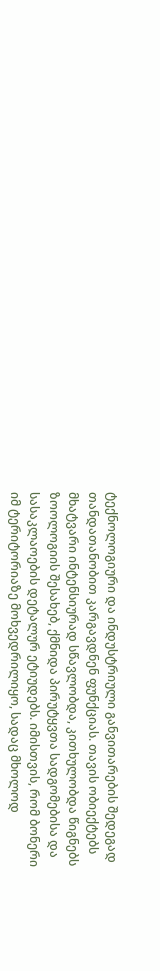ტექნოლოგიური და ინდუსტრიული განვითარების შედეგად თანდათანობით კარგავდნენ ფუნქციას. თავის ობიექტებს მხატვარი ინტენსიურად სწავლობდა, კითხულობდა წიგნებს ზოოლოგიის შესახებ, ქმნიდა პირუტყვთა სადგომებისა და სასაკლაოების დეტალურ ეტიუდებს. იმისთვის, რომ ბონერი იმ ტერიტორიაზე მოხვედრილიყო, სადაც მხოლოდ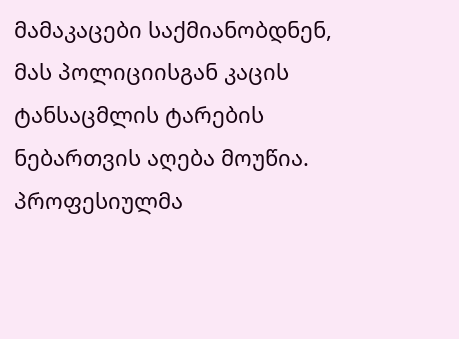მამაკაცები საქმიანობდნენ, მას პოლიციისგან კაცის ტანსაცმლის ტარების ნებართვის აღება მოუწია. პროფესიულმა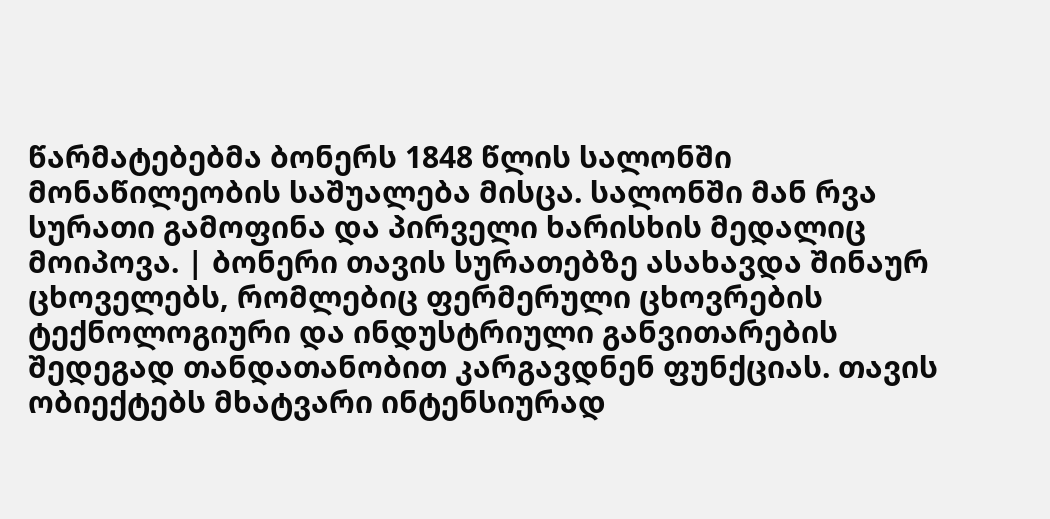წარმატებებმა ბონერს 1848 წლის სალონში მონაწილეობის საშუალება მისცა. სალონში მან რვა სურათი გამოფინა და პირველი ხარისხის მედალიც მოიპოვა. | ბონერი თავის სურათებზე ასახავდა შინაურ ცხოველებს, რომლებიც ფერმერული ცხოვრების ტექნოლოგიური და ინდუსტრიული განვითარების შედეგად თანდათანობით კარგავდნენ ფუნქციას. თავის ობიექტებს მხატვარი ინტენსიურად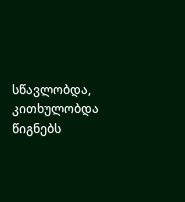სწავლობდა, კითხულობდა წიგნებს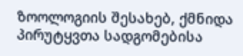ზოოლოგიის შესახებ, ქმნიდა პირუტყვთა სადგომებისა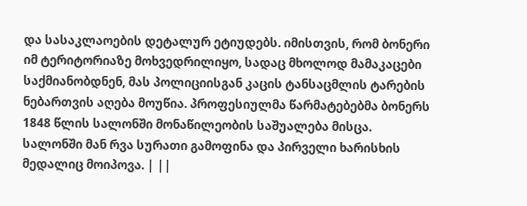და სასაკლაოების დეტალურ ეტიუდებს. იმისთვის, რომ ბონერი იმ ტერიტორიაზე მოხვედრილიყო, სადაც მხოლოდ მამაკაცები საქმიანობდნენ, მას პოლიციისგან კაცის ტანსაცმლის ტარების ნებართვის აღება მოუწია. პროფესიულმა წარმატებებმა ბონერს 1848 წლის სალონში მონაწილეობის საშუალება მისცა. სალონში მან რვა სურათი გამოფინა და პირველი ხარისხის მედალიც მოიპოვა. | ||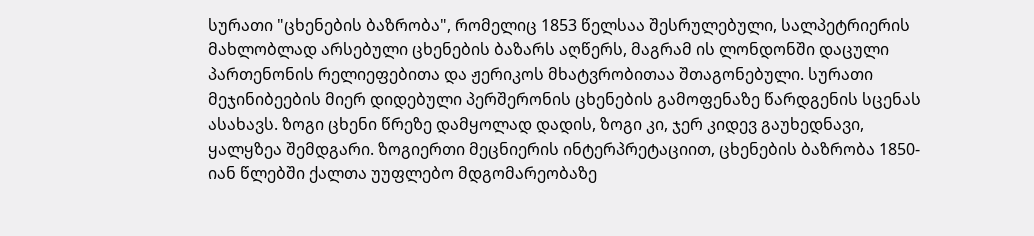სურათი "ცხენების ბაზრობა", რომელიც 1853 წელსაა შესრულებული, სალპეტრიერის მახლობლად არსებული ცხენების ბაზარს აღწერს, მაგრამ ის ლონდონში დაცული პართენონის რელიეფებითა და ჟერიკოს მხატვრობითაა შთაგონებული. სურათი მეჯინიბეების მიერ დიდებული პერშერონის ცხენების გამოფენაზე წარდგენის სცენას ასახავს. ზოგი ცხენი წრეზე დამყოლად დადის, ზოგი კი, ჯერ კიდევ გაუხედნავი, ყალყზეა შემდგარი. ზოგიერთი მეცნიერის ინტერპრეტაციით, ცხენების ბაზრობა 1850-იან წლებში ქალთა უუფლებო მდგომარეობაზე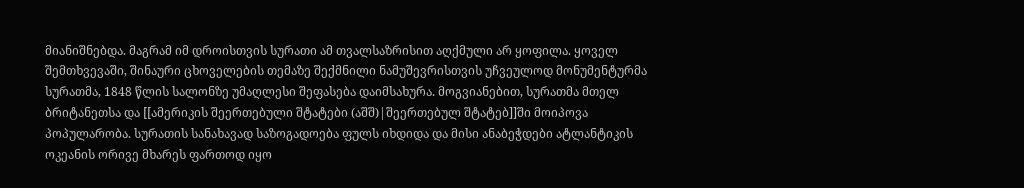მიანიშნებდა. მაგრამ იმ დროისთვის სურათი ამ თვალსაზრისით აღქმული არ ყოფილა. ყოველ შემთხვევაში, შინაური ცხოველების თემაზე შექმნილი ნამუშევრისთვის უჩვეულოდ მონუმენტურმა სურათმა, 1848 წლის სალონზე უმაღლესი შეფასება დაიმსახურა. მოგვიანებით, სურათმა მთელ ბრიტანეთსა და [[ამერიკის შეერთებული შტატები (აშშ)|შეერთებულ შტატებ]]ში მოიპოვა პოპულარობა. სურათის სანახავად საზოგადოება ფულს იხდიდა და მისი ანაბეჭდები ატლანტიკის ოკეანის ორივე მხარეს ფართოდ იყო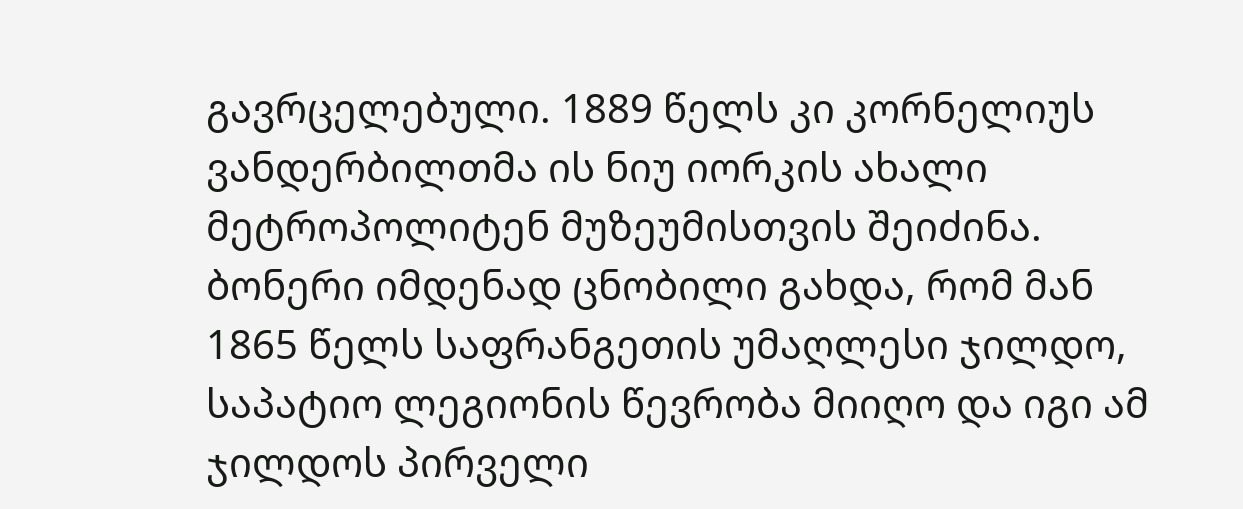გავრცელებული. 1889 წელს კი კორნელიუს ვანდერბილთმა ის ნიუ იორკის ახალი მეტროპოლიტენ მუზეუმისთვის შეიძინა. ბონერი იმდენად ცნობილი გახდა, რომ მან 1865 წელს საფრანგეთის უმაღლესი ჯილდო, საპატიო ლეგიონის წევრობა მიიღო და იგი ამ ჯილდოს პირველი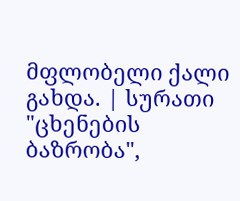მფლობელი ქალი გახდა. | სურათი "ცხენების ბაზრობა",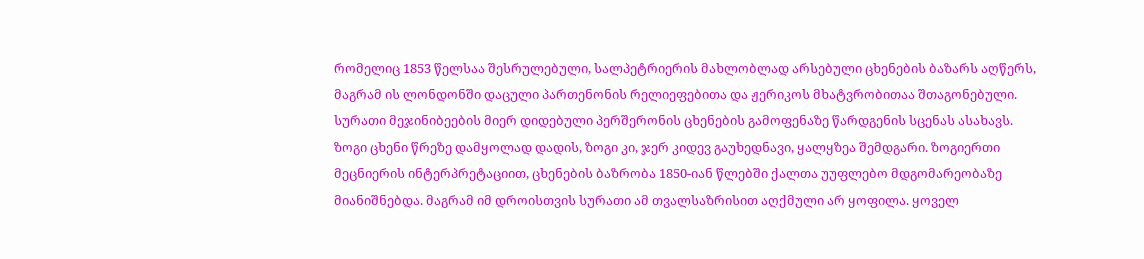რომელიც 1853 წელსაა შესრულებული, სალპეტრიერის მახლობლად არსებული ცხენების ბაზარს აღწერს, მაგრამ ის ლონდონში დაცული პართენონის რელიეფებითა და ჟერიკოს მხატვრობითაა შთაგონებული. სურათი მეჯინიბეების მიერ დიდებული პერშერონის ცხენების გამოფენაზე წარდგენის სცენას ასახავს. ზოგი ცხენი წრეზე დამყოლად დადის, ზოგი კი, ჯერ კიდევ გაუხედნავი, ყალყზეა შემდგარი. ზოგიერთი მეცნიერის ინტერპრეტაციით, ცხენების ბაზრობა 1850-იან წლებში ქალთა უუფლებო მდგომარეობაზე მიანიშნებდა. მაგრამ იმ დროისთვის სურათი ამ თვალსაზრისით აღქმული არ ყოფილა. ყოველ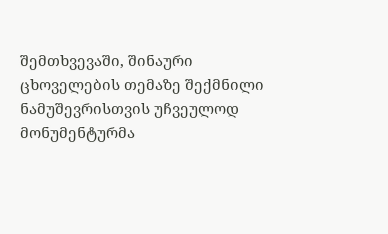შემთხვევაში, შინაური ცხოველების თემაზე შექმნილი ნამუშევრისთვის უჩვეულოდ მონუმენტურმა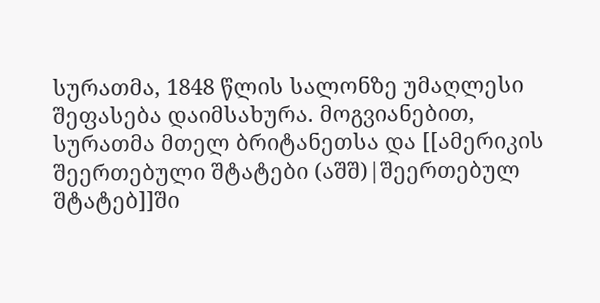სურათმა, 1848 წლის სალონზე უმაღლესი შეფასება დაიმსახურა. მოგვიანებით, სურათმა მთელ ბრიტანეთსა და [[ამერიკის შეერთებული შტატები (აშშ)|შეერთებულ შტატებ]]ში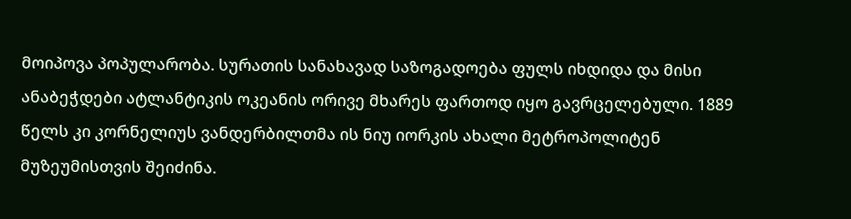მოიპოვა პოპულარობა. სურათის სანახავად საზოგადოება ფულს იხდიდა და მისი ანაბეჭდები ატლანტიკის ოკეანის ორივე მხარეს ფართოდ იყო გავრცელებული. 1889 წელს კი კორნელიუს ვანდერბილთმა ის ნიუ იორკის ახალი მეტროპოლიტენ მუზეუმისთვის შეიძინა.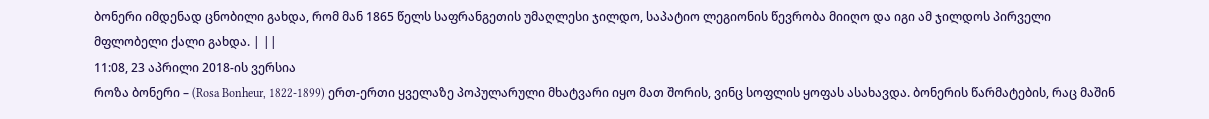ბონერი იმდენად ცნობილი გახდა, რომ მან 1865 წელს საფრანგეთის უმაღლესი ჯილდო, საპატიო ლეგიონის წევრობა მიიღო და იგი ამ ჯილდოს პირველი მფლობელი ქალი გახდა. | ||
11:08, 23 აპრილი 2018-ის ვერსია
როზა ბონერი – (Rosa Bonheur, 1822-1899) ერთ-ერთი ყველაზე პოპულარული მხატვარი იყო მათ შორის, ვინც სოფლის ყოფას ასახავდა. ბონერის წარმატების, რაც მაშინ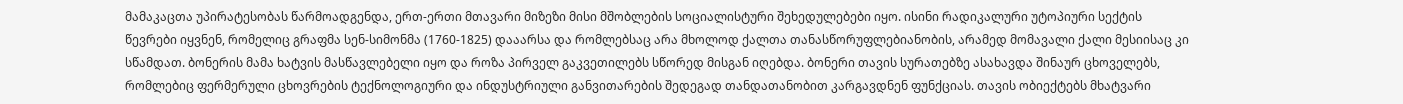მამაკაცთა უპირატესობას წარმოადგენდა, ერთ-ერთი მთავარი მიზეზი მისი მშობლების სოციალისტური შეხედულებები იყო. ისინი რადიკალური უტოპიური სექტის წევრები იყვნენ, რომელიც გრაფმა სენ-სიმონმა (1760-1825) დააარსა და რომლებსაც არა მხოლოდ ქალთა თანასწორუფლებიანობის, არამედ მომავალი ქალი მესიისაც კი სწამდათ. ბონერის მამა ხატვის მასწავლებელი იყო და როზა პირველ გაკვეთილებს სწორედ მისგან იღებდა. ბონერი თავის სურათებზე ასახავდა შინაურ ცხოველებს, რომლებიც ფერმერული ცხოვრების ტექნოლოგიური და ინდუსტრიული განვითარების შედეგად თანდათანობით კარგავდნენ ფუნქციას. თავის ობიექტებს მხატვარი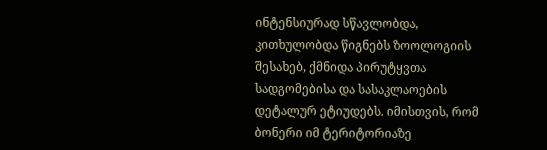ინტენსიურად სწავლობდა, კითხულობდა წიგნებს ზოოლოგიის შესახებ, ქმნიდა პირუტყვთა სადგომებისა და სასაკლაოების დეტალურ ეტიუდებს. იმისთვის, რომ ბონერი იმ ტერიტორიაზე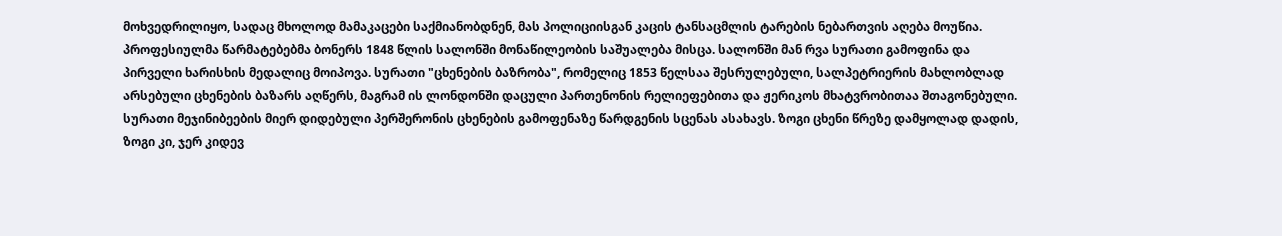მოხვედრილიყო, სადაც მხოლოდ მამაკაცები საქმიანობდნენ, მას პოლიციისგან კაცის ტანსაცმლის ტარების ნებართვის აღება მოუწია. პროფესიულმა წარმატებებმა ბონერს 1848 წლის სალონში მონაწილეობის საშუალება მისცა. სალონში მან რვა სურათი გამოფინა და პირველი ხარისხის მედალიც მოიპოვა. სურათი "ცხენების ბაზრობა", რომელიც 1853 წელსაა შესრულებული, სალპეტრიერის მახლობლად არსებული ცხენების ბაზარს აღწერს, მაგრამ ის ლონდონში დაცული პართენონის რელიეფებითა და ჟერიკოს მხატვრობითაა შთაგონებული. სურათი მეჯინიბეების მიერ დიდებული პერშერონის ცხენების გამოფენაზე წარდგენის სცენას ასახავს. ზოგი ცხენი წრეზე დამყოლად დადის, ზოგი კი, ჯერ კიდევ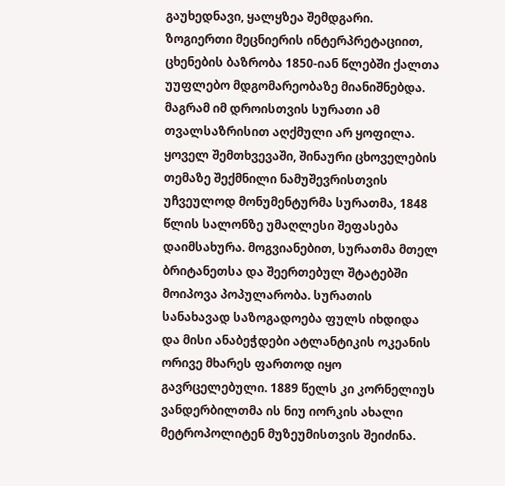გაუხედნავი, ყალყზეა შემდგარი. ზოგიერთი მეცნიერის ინტერპრეტაციით, ცხენების ბაზრობა 1850-იან წლებში ქალთა უუფლებო მდგომარეობაზე მიანიშნებდა. მაგრამ იმ დროისთვის სურათი ამ თვალსაზრისით აღქმული არ ყოფილა. ყოველ შემთხვევაში, შინაური ცხოველების თემაზე შექმნილი ნამუშევრისთვის უჩვეულოდ მონუმენტურმა სურათმა, 1848 წლის სალონზე უმაღლესი შეფასება დაიმსახურა. მოგვიანებით, სურათმა მთელ ბრიტანეთსა და შეერთებულ შტატებში მოიპოვა პოპულარობა. სურათის სანახავად საზოგადოება ფულს იხდიდა და მისი ანაბეჭდები ატლანტიკის ოკეანის ორივე მხარეს ფართოდ იყო გავრცელებული. 1889 წელს კი კორნელიუს ვანდერბილთმა ის ნიუ იორკის ახალი მეტროპოლიტენ მუზეუმისთვის შეიძინა.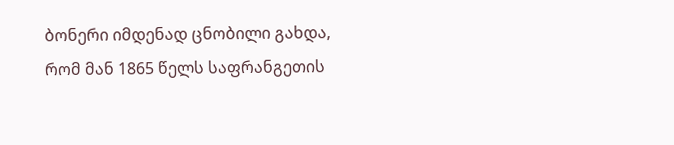ბონერი იმდენად ცნობილი გახდა, რომ მან 1865 წელს საფრანგეთის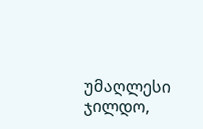უმაღლესი ჯილდო,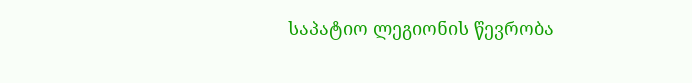საპატიო ლეგიონის წევრობა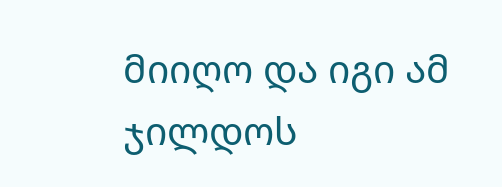მიიღო და იგი ამ ჯილდოს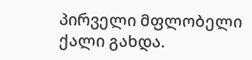პირველი მფლობელი ქალი გახდა.